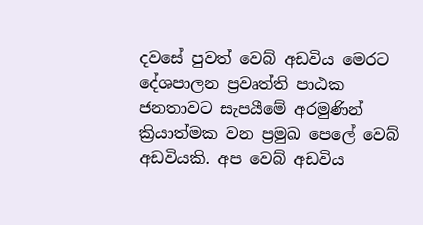දවසේ පුවත් වෙබ් අඩවිය මෙරට දේශපාලන ප්‍රවෘත්ති පාඨක ජනතාවට සැපයීමේ අරමුණින් ක්‍රියාත්මක වන ප්‍රමුඛ පෙලේ වෙබ් අඩවියකි. අප වෙබ් අඩවිය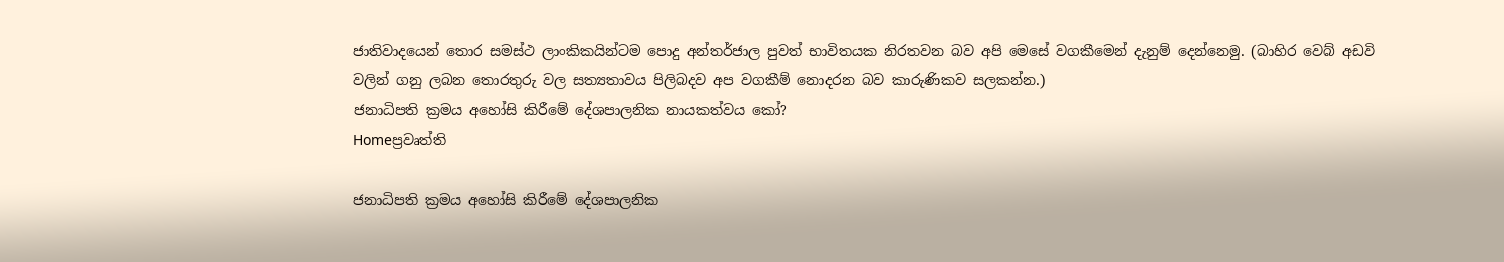ජාතිවාදයෙන් තොර සමස්ථ ලාංකිකයින්ටම පොදු අන්තර්ජාල පුවත් භාවිතයක නිරතවන බව අපි මෙසේ වගකීමෙන් දැනුම් දෙන්නෙමු. (බාහිර වෙබ් අඩවි වලින් ගනු ලබන තොරතුරු වල සත්‍යතාවය පිලිබදව අප වගකීම් නොදරන බව කාරුණිකව සලකන්න.)
ජනාධිපති ක්‍රමය අහෝසි කිරීමේ දේශපාලනික නායකත්වය කෝ?
Homeප්‍රවෘත්ති

ජනාධිපති ක්‍රමය අහෝසි කිරීමේ දේශපාලනික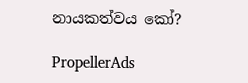නායකත්වය කෝ?

PropellerAds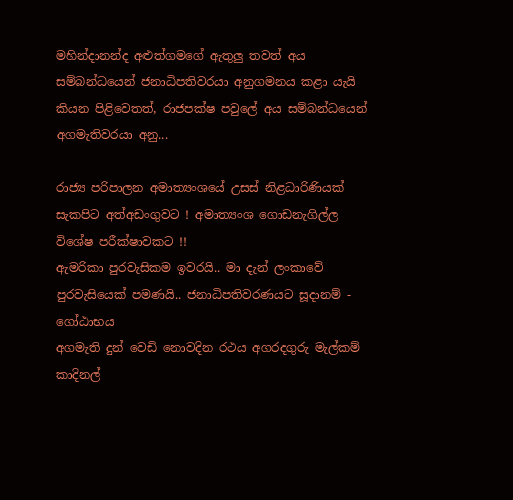මහින්දානන්ද අළුත්ගමගේ ඇතුලු තවත් අය සම්බන්ධයෙන් ජනාධිපතිවරයා අනුගමනය කළා යැයි කියන පිළිවෙතත්, රාජපක්ෂ පවුලේ අය සම්බන්ධයෙන් අගමැතිවරයා අනු...

රාජ්‍ය පරිපාලන අමාත්‍යංශයේ උසස් නිළධාරිණියක් සැකපිට අත්අඩංගුවට ! අමාත්‍යංශ ගොඩනැගිල්ල විශේෂ පරීක්ෂාවකට !!
ඇමරිකා පුරවැසිකම ඉවරයි.. මා දැන් ලංකාවේ පුරවැසියෙක් පමණයි.. ජනාධිපතිවරණයට සූදානම් - ගෝඨාභය
අගමැති දුන් වෙඩි නොවදින රථය අගරදගුරු මැල්කම් කාදිනල්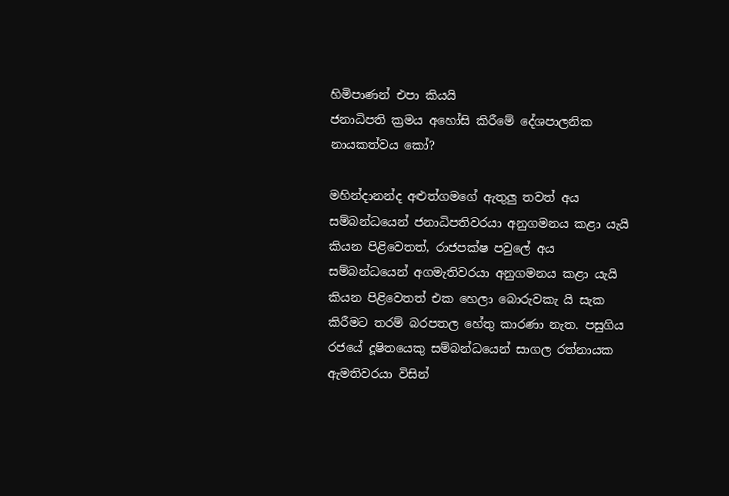හිමිපාණන් එපා කියයි
ජනාධිපති ක්‍රමය අහෝසි කිරීමේ දේශපාලනික නායකත්වය කෝ?

මහින්දානන්ද අළුත්ගමගේ ඇතුලු තවත් අය සම්බන්ධයෙන් ජනාධිපතිවරයා අනුගමනය කළා යැයි කියන පිළිවෙතත්, රාජපක්ෂ පවුලේ අය සම්බන්ධයෙන් අගමැතිවරයා අනුගමනය කළා යැයි කියන පිළිවෙතත් එක හෙලා බොරුවකැ යි සැක කිරීමට තරම් බරපතල හේතු කාරණා නැත. පසුගිය රජයේ දූෂිතයෙකු සම්බන්ධයෙන් සාගල රත්නායක ඇමතිවරයා විසින්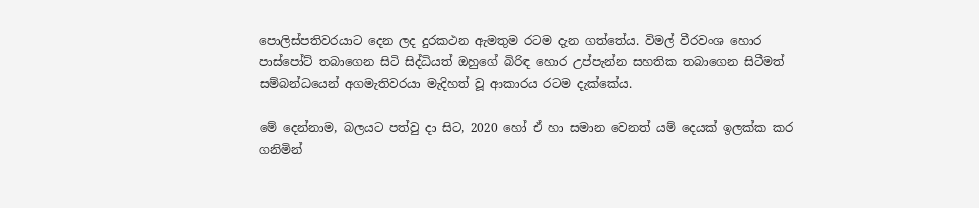පොලිස්පතිවරයාට දෙන ලද දුරකථන ඇමතුම රටම දැන ගත්තේය. විමල් වීරවංශ හොර පාස්පෝට් තබාගෙන සිටි සිද්ධියත් ඔහුගේ බිරිඳ හොර උප්පැන්න සහතික තබාගෙන සිටීමත් සම්බන්ධයෙන් අගමැතිවරයා මැදිහත් වූ ආකාරය රටම දැක්කේය.

මේ දෙන්නාම, බලයට පත්වු දා සිට, 2020 හෝ ඒ හා සමාන වෙනත් යම් දෙයක් ඉලක්ක කර ගනිමින්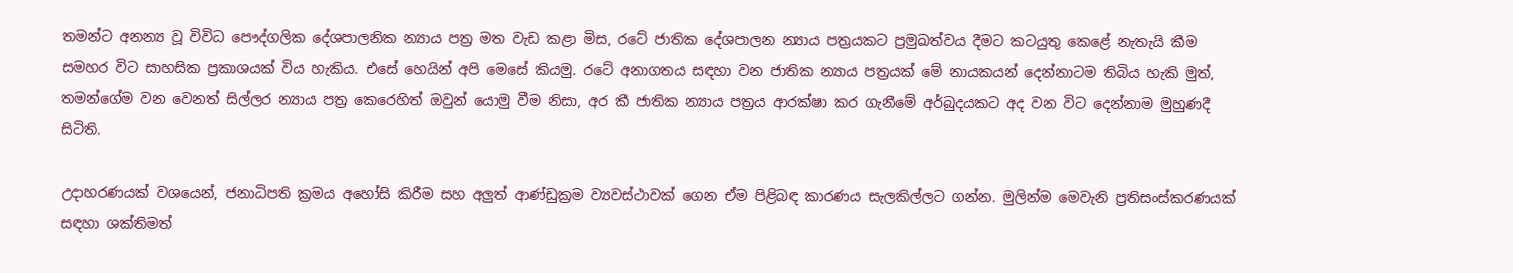තමන්ට අනන්‍ය වූ විවිධ පෞද්ගලික දේශපාලනික න්‍යාය පත්‍ර මත වැඩ කළා මිස, රටේ ජාතික දේශපාලන න්‍යාය පත්‍රයකට ප්‍රමුඛත්වය දීමට කටයුතු කෙළේ නැතැයි කීම සමහර විට සාහසික ප්‍රකාශයක් විය හැකිය. එසේ හෙයින් අපි මෙසේ කියමු. රටේ අනාගතය සඳහා වන ජාතික න්‍යාය පත්‍රයක් මේ නායකයන් දෙන්නාටම තිබිය හැකි මුත්, තමන්ගේම වන වෙනත් සිල්ලර න්‍යාය පත්‍ර කෙරෙහිත් ඔවුන් යොමු වීම නිසා, අර කී ජාතික න්‍යාය පත්‍රය ආරක්ෂා කර ගැනීමේ අර්බුදයකට අද වන විට දෙන්නාම මුහුණදී සිටිති.

උදාහරණයක් වශයෙන්, ජනාධිපති ක්‍රමය අහෝසි කිරීම සහ අලුත් ආණ්ඩුක්‍රම ව්‍යවස්ථාවක් ගෙන ඒම පිළිබඳ කාරණය සැලකිල්ලට ගන්න. මුලින්ම මෙවැනි ප්‍රතිසංස්කරණයක් සඳහා ශක්තිමත්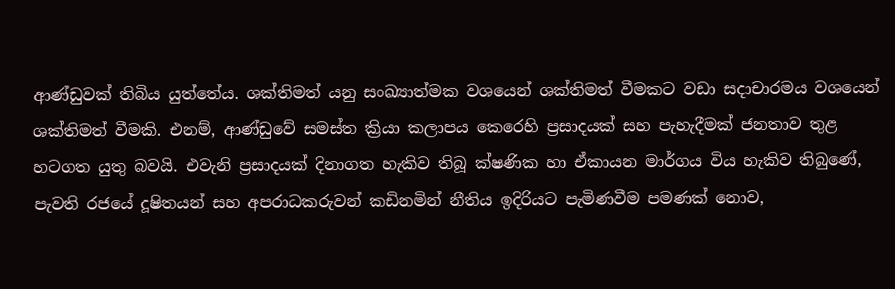ආණ්ඩුවක් තිබිය යුත්තේය. ශක්තිමත් යනු සංඛ්‍යාත්මක වශයෙන් ශක්තිමත් වීමකට වඩා සදාචාරමය වශයෙන් ශක්තිමත් වීමකි. එනම්, ආණ්ඩුවේ සමස්ත ක්‍රියා කලාපය කෙරෙහි ප්‍රසාදයක් සහ පැහැදීමක් ජනතාව තුළ හටගත යුතු බවයි. එවැනි ප්‍රසාදයක් දිනාගත හැකිව තිබූ ක්ෂණික හා ඒකායන මාර්ගය විය හැකිව තිබුණේ, පැවති රජයේ දූෂිතයන් සහ අපරාධකරුවන් කඩිනමින් නීතිය ඉදිරියට පැමිණවීම පමණක් නොව,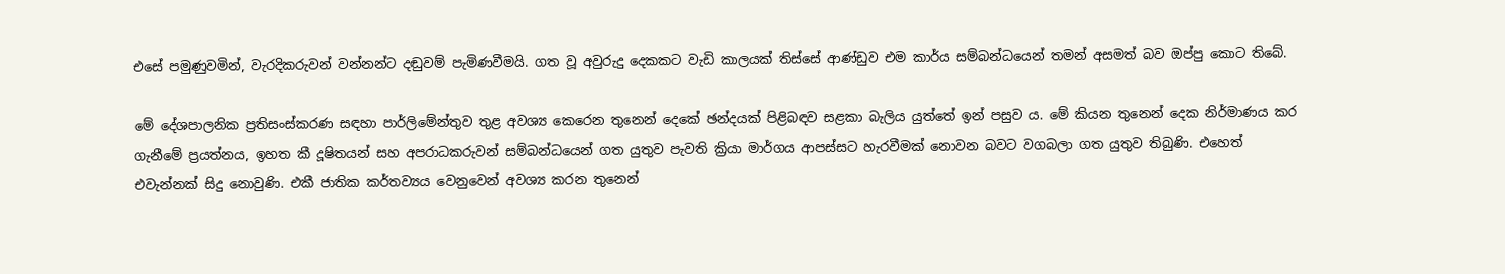එසේ පමුණුවමින්, වැරදිකරුවන් වන්නන්ට දඬුවම් පැමිණවීමයි. ගත වූ අවුරුදු දෙකකට වැඩි කාලයක් තිස්සේ ආණ්ඩුව එම කාර්ය සම්බන්ධයෙන් තමන් අසමත් බව ඔප්පු කොට තිබේ.

මේ දේශපාලනික ප්‍රතිසංස්කරණ සඳහා පාර්ලිමේන්තුව තුළ අවශ්‍ය කෙරෙන තුනෙන් දෙකේ ඡන්දයක් පිළිබඳව සළකා බැලිය යුත්තේ ඉන් පසුව ය. මේ කියන තුනෙන් දෙක නිර්මාණය කර ගැනීමේ ප්‍රයත්නය, ඉහත කී දූෂිතයන් සහ අපරාධකරුවන් සම්බන්ධයෙන් ගත යුතුව පැවති ක්‍රියා මාර්ගය ආපස්සට හැරවීමක් නොවන බවට වගබලා ගත යුතුව තිබුණි. එහෙත් එවැන්නක් සිදු නොවුණි. එකී ජාතික කර්තව්‍යය වෙනුවෙන් අවශ්‍ය කරන තුනෙන්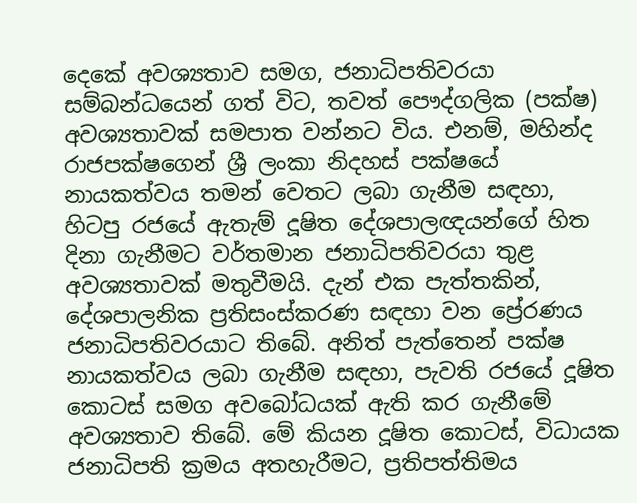දෙකේ අවශ්‍යතාව සමග, ජනාධිපතිවරයා සම්බන්ධයෙන් ගත් විට, තවත් පෞද්ගලික (පක්ෂ) අවශ්‍යතාවක් සමපාත වන්නට විය. එනම්, මහින්ද රාජපක්ෂගෙන් ශ්‍රී ලංකා නිදහස් පක්ෂයේ නායකත්වය තමන් වෙතට ලබා ගැනීම සඳහා, හිටපු රජයේ ඇතැම් දූෂිත දේශපාලඥයන්ගේ හිත දිනා ගැනීමට වර්තමාන ජනාධිපතිවරයා තුළ අවශ්‍යතාවක් මතුවීමයි. දැන් එක පැත්තකින්, දේශපාලනික ප්‍රතිසංස්කරණ සඳහා වන ප්‍රේරණය ජනාධිපතිවරයාට තිබේ. අනිත් පැත්තෙන් පක්ෂ නායකත්වය ලබා ගැනීම සඳහා, පැවති රජයේ දූෂිත කොටස් සමග අවබෝධයක් ඇති කර ගැනීමේ අවශ්‍යතාව තිබේ. මේ කියන දූෂිත කොටස්, විධායක ජනාධිපති ක්‍රමය අතහැරීමට, ප්‍රතිපත්තිමය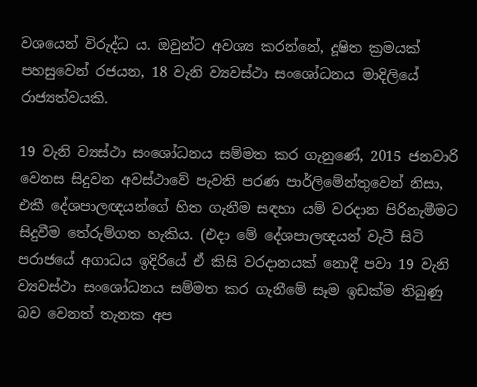වශයෙන් විරුද්ධ ය. ඔවුන්ට අවශ්‍ය කරන්නේ, දූෂිත ක්‍රමයක් පහසුවෙන් රජයන, 18 වැනි ව්‍යවස්ථා සංශෝධනය මාදිලියේ රාජ්‍යත්වයකි.

19 වැනි ව්‍යස්ථා සංශෝධනය සම්මත කර ගැනුණේ, 2015 ජනවාරි වෙනස සිදුවන අවස්ථාවේ පැවති පරණ පාර්ලිමේන්තුවෙන් නිසා, එකී දේශපාලඥයන්ගේ හිත ගැනීම සඳහා යම් වරදාන පිරිනැමීමට සිදුවීම තේරුම්ගත හැකිය. (එදා මේ දේශපාලඥයන් වැටී සිටි පරාජයේ අගාධය ඉදිරියේ ඒ කිසි වරදානයක් නොදී පවා 19 වැනි ව්‍යවස්ථා සංශෝධනය සම්මත කර ගැනීමේ සෑම ඉඩක්ම තිබුණු බව වෙනත් තැනක අප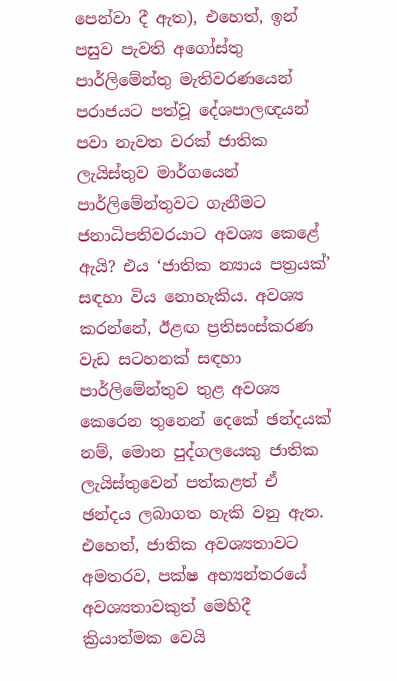පෙන්වා දී ඇත), එහෙත්, ඉන් පසුව පැවති අගෝස්තු පාර්ලිමේන්තු මැතිවරණයෙන් පරාජයට පත්වූ දේශපාලඥයන් පවා නැවත වරක් ජාතික ලැයිස්තුව මාර්ගයෙන් පාර්ලිමේන්තුවට ගැනීමට ජනාධිපතිවරයාට අවශ්‍ය කෙළේ ඇයි? එය ‘ජාතික න්‍යාය පත්‍රයක්’ සඳහා විය නොහැකිය. අවශ්‍ය කරන්නේ, ඊළඟ ප්‍රතිසංස්කරණ වැඩ සටහනක් සඳහා පාර්ලිමේන්තුව තුළ අවශ්‍ය කෙරෙන තුනෙන් දෙකේ ඡන්දයක් නම්, මොන පුද්ගලයෙකු ජාතික ලැයිස්තුවෙන් පත්කළත් ඒ ඡන්දය ලබාගත හැකි වනු ඇත. එහෙත්, ජාතික අවශ්‍යතාවට අමතරව, පක්ෂ අභ්‍යන්තරයේ අවශ්‍යතාවකුත් මෙහිදී ක්‍රියාත්මක වෙයි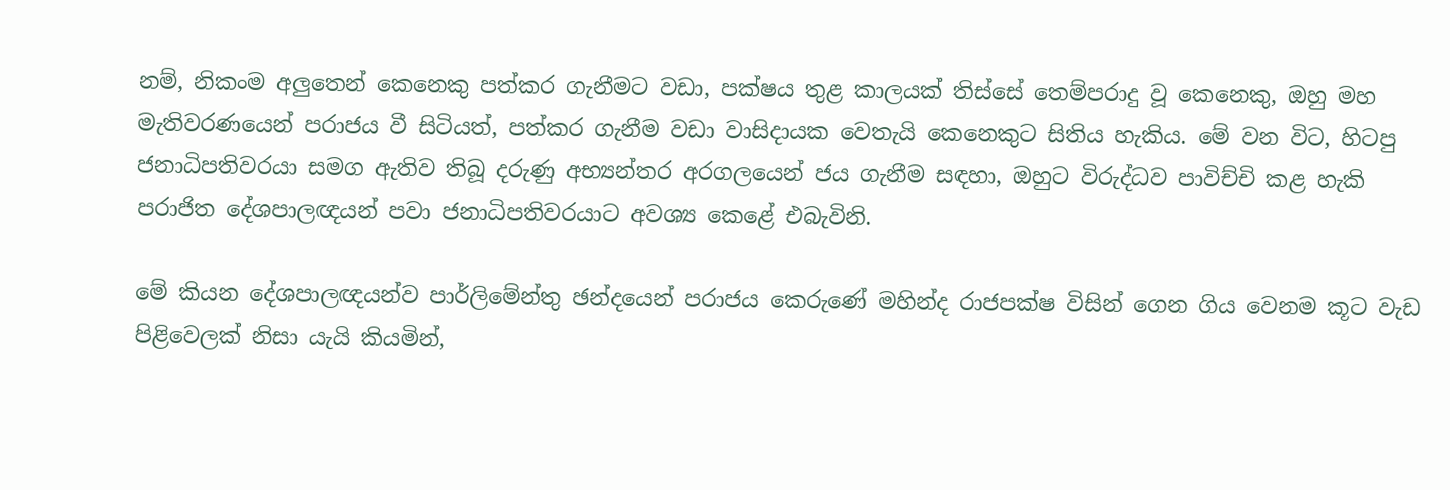නම්, නිකංම අලුතෙන් කෙනෙකු පත්කර ගැනීමට වඩා, පක්ෂය තුළ කාලයක් තිස්සේ තෙම්පරාදු වූ කෙනෙකු, ඔහු මහ මැතිවරණයෙන් පරාජය වී සිටියත්, පත්කර ගැනීම වඩා වාසිදායක වෙතැයි කෙනෙකුට සිතිය හැකිය. මේ වන විට, හිටපු ජනාධිපතිවරයා සමග ඇතිව තිබූ දරුණු අභ්‍යන්තර අරගලයෙන් ජය ගැනීම සඳහා, ඔහුට විරුද්ධව පාවිච්චි කළ හැකි පරාජිත දේශපාලඥයන් පවා ජනාධිපතිවරයාට අවශ්‍ය කෙළේ එබැවිනි.

මේ කියන දේශපාලඥයන්ව පාර්ලිමේන්තු ඡන්දයෙන් පරාජය කෙරුණේ මහින්ද රාජපක්ෂ විසින් ගෙන ගිය වෙනම කූට වැඩ පිළිවෙලක් නිසා යැයි කියමින්,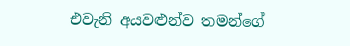එවැනි අයවළුන්ව තමන්ගේ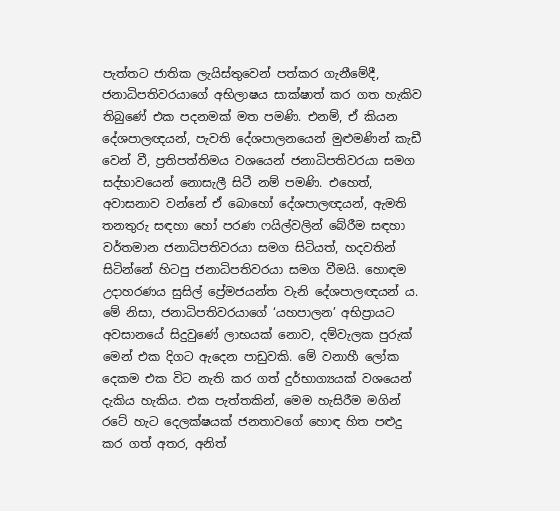පැත්තට ජාතික ලැයිස්තුවෙන් පත්කර ගැනීමේදී, ජනාධිපතිවරයාගේ අභිලාෂය සාක්ෂාත් කර ගත හැකිව තිබුණේ එක පදනමක් මත පමණි. එනම්, ඒ කියන දේශපාලඥයන්, පැවති දේශපාලනයෙන් මුළුමණින් කැඩී වෙන් වී, ප්‍රතිපත්තිමය වශයෙන් ජනාධිපතිවරයා සමග සද්භාවයෙන් නොසැලී සිටී නම් පමණි. එහෙත්, අවාසනාව වන්නේ ඒ බොහෝ දේශපාලඥයන්, ඇමති තනතුරු සඳහා හෝ පරණ ෆයිල්වලින් බේරීම සඳහා වර්තමාන ජනාධිපතිවරයා සමග සිටියත්, හදවතින් සිටින්නේ හිටපු ජනාධිපතිවරයා සමග වීමයි. හොඳම උදාහරණය සුසිල් ප්‍රේමජයන්ත වැනි දේශපාලඥයන් ය. මේ නිසා, ජනාධිපතිවරයාගේ ‘යහපාලන’ අභිප්‍රායට අවසානයේ සිදුවුණේ ලාභයක් නොව, දම්වැලක පුරුක් මෙන් එක දිගට ඇදෙන පාඩුවකි. මේ වනාහී ලෝක දෙකම එක විට නැති කර ගත් දුර්භාග්‍යයක් වශයෙන් දැකිය හැකිය. එක පැත්තකින්, මෙම හැසිරීම මගින් රටේ හැට දෙලක්ෂයක් ජනතාවගේ හොඳ හිත පළුදු කර ගත් අතර, අනිත්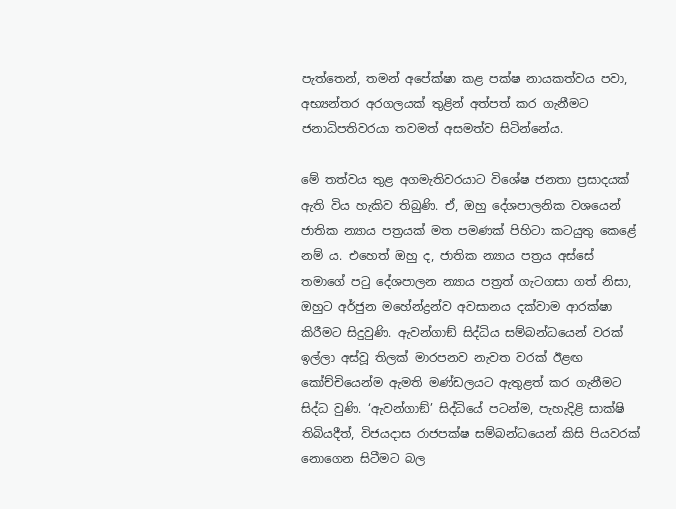පැත්තෙන්, තමන් අපේක්ෂා කළ පක්ෂ නායකත්වය පවා, අභ්‍යන්තර අරගලයක් තුළින් අත්පත් කර ගැනීමට ජනාධිපතිවරයා තවමත් අසමත්ව සිටින්නේය.

මේ තත්වය තුළ අගමැතිවරයාට විශේෂ ජනතා ප්‍රසාදයක් ඇති විය හැකිව තිබුණි. ඒ, ඔහු දේශපාලනික වශයෙන් ජාතික න්‍යාය පත්‍රයක් මත පමණක් පිහිටා කටයුතු කෙළේ නම් ය. එහෙත් ඔහු ද, ජාතික න්‍යාය පත්‍රය අස්සේ තමාගේ පටු දේශපාලන න්‍යාය පත්‍රත් ගැටගසා ගත් නිසා, ඔහුට අර්ජුන මහේන්ද්‍රන්ව අවසානය දක්වාම ආරක්ෂා කිරීමට සිදුවුණි. ඇවන්ගාඞ් සිද්ධිය සම්බන්ධයෙන් වරක් ඉල්ලා අස්වූ තිලක් මාරපනව නැවත වරක් ඊළඟ කෝච්චියෙන්ම ඇමති මණ්ඩලයට ඇතුළත් කර ගැනීමට සිද්ධ වුණි. ‘ඇවන්ගාඞ්’ සිද්ධියේ පටන්ම, පැහැදිළි සාක්ෂි තිබියදීත්, විජයදාස රාජපක්ෂ සම්බන්ධයෙන් කිසි පියවරක් නොගෙන සිටීමට බල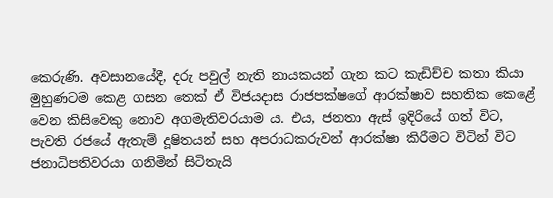කෙරුණි. අවසානයේදී, දරු පවුල් නැති නායකයන් ගැන කට කැඩිච්ච කතා කියා මුහුණටම කෙළ ගසන තෙක් ඒ විජයදාස රාජපක්ෂගේ ආරක්ෂාව සහතික කෙළේ වෙන කිසිවෙකු නොව අගමැතිවරයාම ය. එය, ජනතා ඇස් ඉදිරියේ ගත් විට, පැවති රජයේ ඇතැම් දූෂිතයන් සහ අපරාධකරුවන් ආරක්ෂා කිරීමට විටින් විට ජනාධිපතිවරයා ගනිමින් සිටිතැයි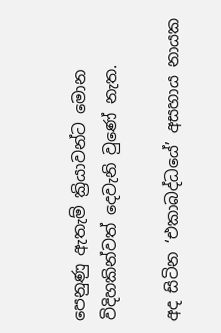පෙනුණු ඇතැම් ක්‍රියාවන්ට මොන විදිහකින්වත් දෙවැනි වුණේ නැත.

අද සිටින ‘එකාබද්ධයේ’ අසහාය නායක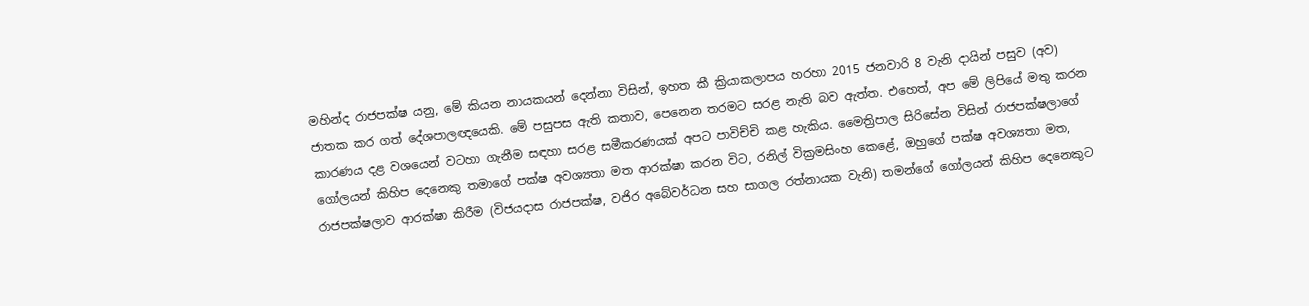මහින්ද රාජපක්ෂ යනු, මේ කියන නායකයන් දෙන්නා විසින්, ඉහත කී ක්‍රියාකලාපය හරහා 2015 ජනවාරි 8 වැනි දායින් පසුව (අව) ජාතක කර ගත් දේශපාලඥයෙකි. මේ පසුපස ඇති කතාව, පෙනෙන තරමට සරළ නැති බව ඇත්ත. එහෙත්, අප මේ ලිපියේ මතු කරන කාරණය දළ වශයෙන් වටහා ගැනීම සඳහා සරළ සමීකරණයක් අපට පාවිච්චි කළ හැකිය. මෛත්‍රිපාල සිරිසේන විසින් රාජපක්ෂලාගේ ගෝලයන් කිහිප දෙනෙකු තමාගේ පක්ෂ අවශ්‍යතා මත ආරක්ෂා කරන විට, රනිල් වික්‍රමසිංහ කෙළේ, ඔහුගේ පක්ෂ අවශ්‍යතා මත, රාජපක්ෂලාව ආරක්ෂා කිරීම (විජයදාස රාජපක්ෂ, වජිර අබේවර්ධන සහ සාගල රත්නායක වැනි) තමන්ගේ ගෝලයන් කිහිප දෙනෙකුට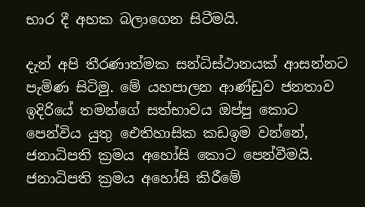භාර දී අහක බලාගෙන සිටීමයි.

දැන් අපි තීරණාත්මක සන්ධිස්ථානයක් ආසන්නට පැමිණ සිටිමු. මේ යහපාලන ආණ්ඩුව ජනතාව ඉදිරියේ තමන්ගේ සත්භාවය ඔප්පු කොට පෙන්විය යුතු ඓතිහාසික කඩඉම වන්නේ, ජනාධිපති ක්‍රමය අහෝසි කොට පෙන්වීමයි. ජනාධිපති ක්‍රමය අහෝසි කිරීමේ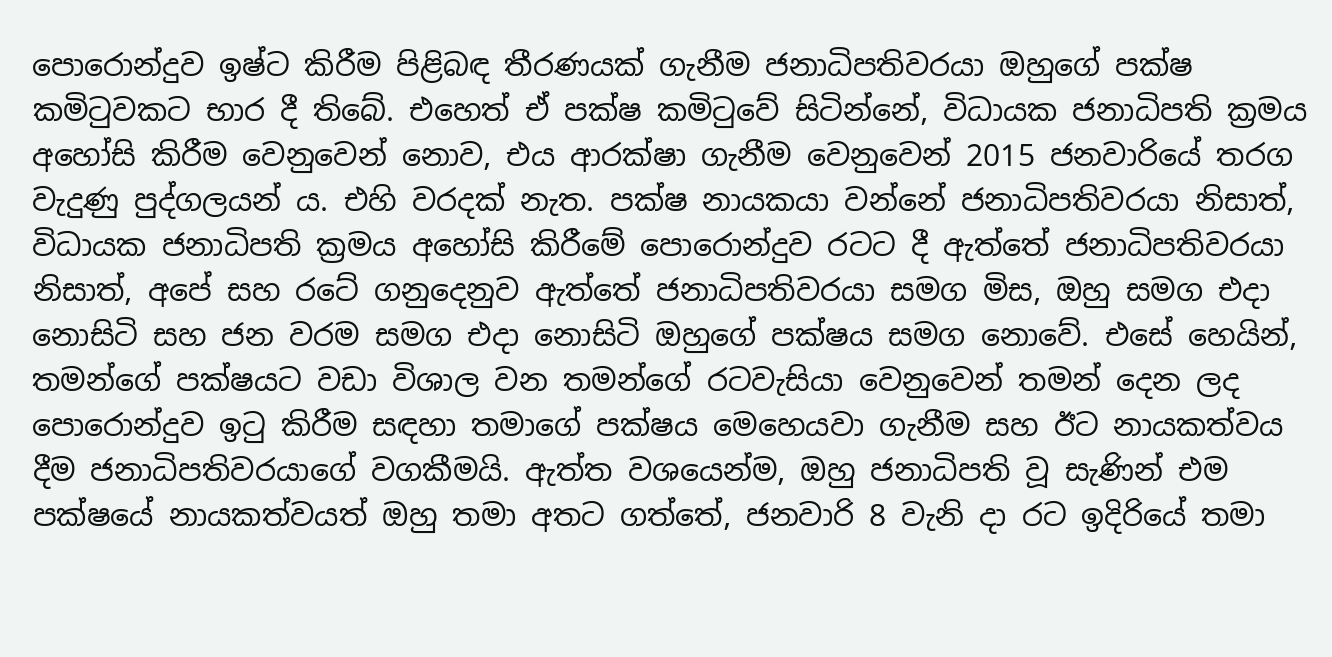පොරොන්දුව ඉෂ්ට කිරීම පිළිබඳ තීරණයක් ගැනීම ජනාධිපතිවරයා ඔහුගේ පක්ෂ කමිටුවකට භාර දී තිබේ. එහෙත් ඒ පක්ෂ කමිටුවේ සිටින්නේ, විධායක ජනාධිපති ක්‍රමය අහෝසි කිරීම වෙනුවෙන් නොව, එය ආරක්ෂා ගැනීම වෙනුවෙන් 2015 ජනවාරියේ තරග වැදුණු පුද්ගලයන් ය. එහි වරදක් නැත. පක්ෂ නායකයා වන්නේ ජනාධිපතිවරයා නිසාත්, විධායක ජනාධිපති ක්‍රමය අහෝසි කිරීමේ පොරොන්දුව රටට දී ඇත්තේ ජනාධිපතිවරයා නිසාත්, අපේ සහ රටේ ගනුදෙනුව ඇත්තේ ජනාධිපතිවරයා සමග මිස, ඔහු සමග එදා නොසිටි සහ ජන වරම සමග එදා නොසිටි ඔහුගේ පක්ෂය සමග නොවේ. එසේ හෙයින්, තමන්ගේ පක්ෂයට වඩා විශාල වන තමන්ගේ රටවැසියා වෙනුවෙන් තමන් දෙන ලද පොරොන්දුව ඉටු කිරීම සඳහා තමාගේ පක්ෂය මෙහෙයවා ගැනීම සහ ඊට නායකත්වය දීම ජනාධිපතිවරයාගේ වගකීමයි. ඇත්ත වශයෙන්ම, ඔහු ජනාධිපති වූ සැණින් එම පක්ෂයේ නායකත්වයත් ඔහු තමා අතට ගත්තේ, ජනවාරි 8 වැනි දා රට ඉදිරියේ තමා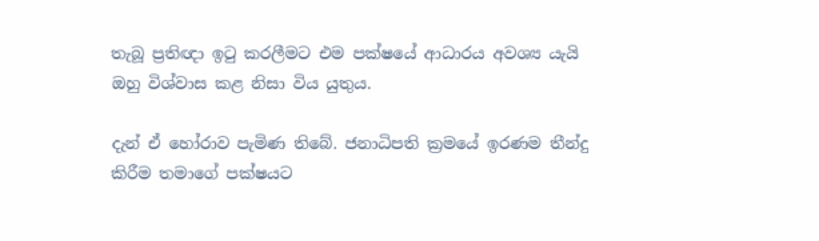තැබූ ප්‍රතිඥා ඉටු කරලීමට එම පක්ෂයේ ආධාරය අවශ්‍ය යැයි ඔහු විශ්වාස කළ නිසා විය යුතුය.

දැන් ඒ හෝරාව පැමිණ තිබේ. ජනාධිපති ක්‍රමයේ ඉරණම තීන්දු කිරීම තමාගේ පක්ෂයට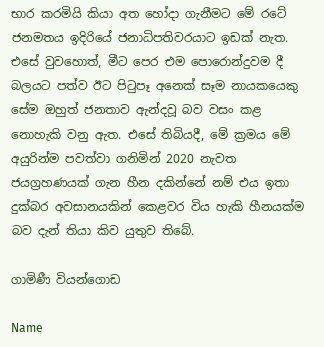භාර කරමියි කියා අත හෝදා ගැනීමට මේ රටේ ජනමතය ඉදිරියේ ජනාධිපතිවරයාට ඉඩක් නැත. එසේ වුවහොත්, මීට පෙර එම පොරොන්දුවම දී බලයට පත්ව ඊට පිටුපෑ අනෙක් සෑම නායකයෙකු සේම ඔහුත් ජනතාව ඇන්දවූ බව වසං කළ නොහැකි වනු ඇත. එසේ තිබියදී, මේ ක්‍රමය මේ අයුරින්ම පවත්වා ගනිමින් 2020 නැවත ජයග්‍රහණයක් ගැන හීන දකින්නේ නම් එය ඉතා දුක්බර අවසානයකින් කෙළවර විය හැකි හීනයක්ම බව දැන් තියා කිව යුතුව තිබේ.

ගාමිණී වියන්ගොඩ

Name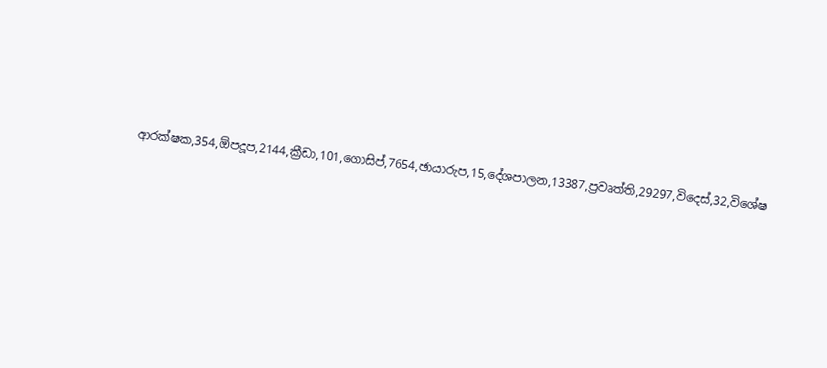ආරක්ෂක,354,ඕපදූප,2144,ක්‍රීඩා,101,ගොසිප්,7654,ඡායාරුප,15,දේශපාලන,13387,ප්‍රවෘත්ති,29297,විදෙස්,32,විශේෂ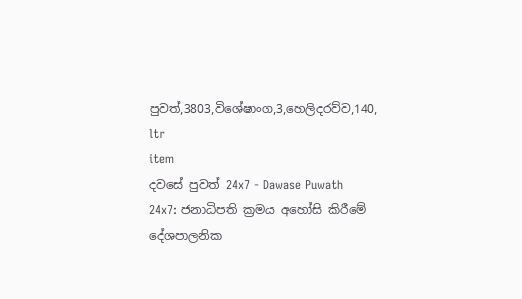පුවත්,3803,විශේෂාංග,3,හෙලිදරව්ව,140,
ltr
item
දවසේ පුවත් 24x7 - Dawase Puwath 24x7: ජනාධිපති ක්‍රමය අහෝසි කිරීමේ දේශපාලනික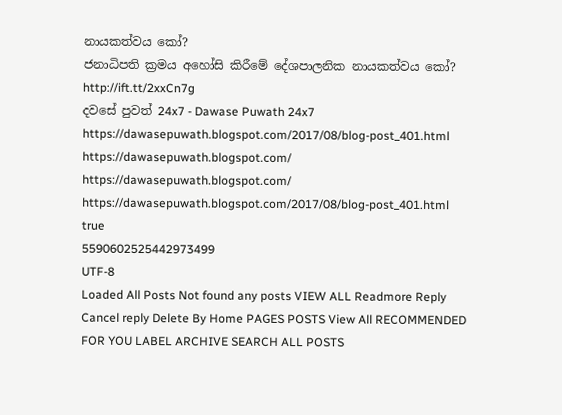නායකත්වය කෝ?
ජනාධිපති ක්‍රමය අහෝසි කිරීමේ දේශපාලනික නායකත්වය කෝ?
http://ift.tt/2xxCn7g
දවසේ පුවත් 24x7 - Dawase Puwath 24x7
https://dawasepuwath.blogspot.com/2017/08/blog-post_401.html
https://dawasepuwath.blogspot.com/
https://dawasepuwath.blogspot.com/
https://dawasepuwath.blogspot.com/2017/08/blog-post_401.html
true
5590602525442973499
UTF-8
Loaded All Posts Not found any posts VIEW ALL Readmore Reply Cancel reply Delete By Home PAGES POSTS View All RECOMMENDED FOR YOU LABEL ARCHIVE SEARCH ALL POSTS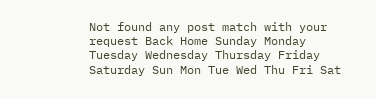Not found any post match with your request Back Home Sunday Monday Tuesday Wednesday Thursday Friday Saturday Sun Mon Tue Wed Thu Fri Sat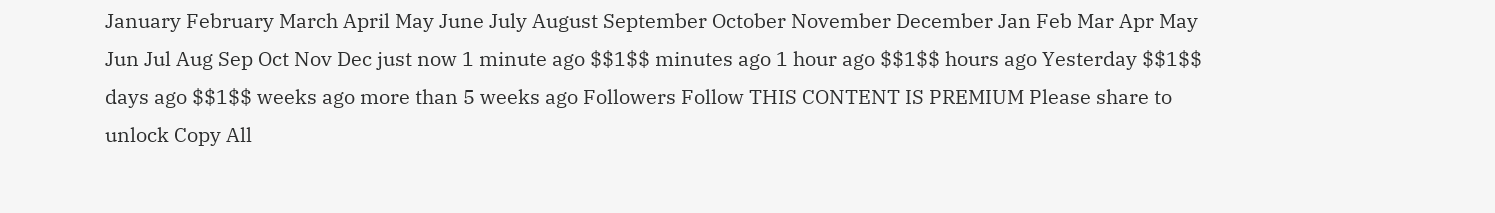January February March April May June July August September October November December Jan Feb Mar Apr May Jun Jul Aug Sep Oct Nov Dec just now 1 minute ago $$1$$ minutes ago 1 hour ago $$1$$ hours ago Yesterday $$1$$ days ago $$1$$ weeks ago more than 5 weeks ago Followers Follow THIS CONTENT IS PREMIUM Please share to unlock Copy All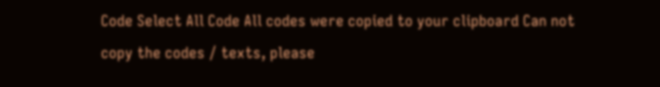Code Select All Code All codes were copied to your clipboard Can not copy the codes / texts, please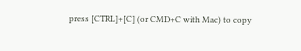press [CTRL]+[C] (or CMD+C with Mac) to copy